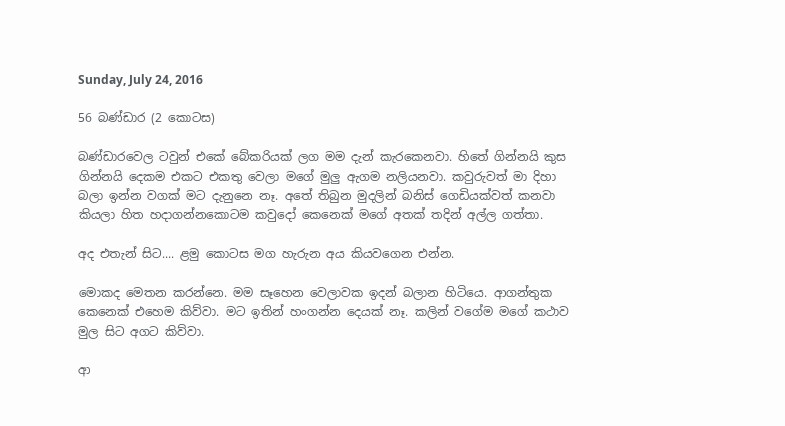Sunday, July 24, 2016

56 බණ්ඩාර (2 කොටස)

බණ්ඩාරවෙල ටවුන් එකේ බේකරියක් ලග මම දැන් කැරකෙනවා. හිතේ ගින්නයි කුස ගින්නයි දෙකම එකට එකතු වෙලා මගේ මුලු ඇගම නලියනවා. කවුරුවත් මා දිහා බලා ඉන්න වගක් මට දැනුනෙ නෑ. අතේ තිබුන මුදලින් බනිස් ගෙඩියක්වත් කනවා කියලා හිත හදාගන්නකොටම කවුදෝ කෙනෙක් මගේ අතක් තදින් අල්ල ගත්තා.

අද එතැන් සිට.... ළමු කොටස මග හැරුන අය කියවගෙන එන්න.

මොකද මෙතන කරන්නෙ. මම සෑහෙන වෙලාවක ඉදන් බලාන හිටියෙ. ආගන්තුක කෙනෙක් එහෙම කිව්වා. මට ඉතින් හංගන්න දෙයක් නෑ. කලින් වගේම මගේ කථාව මුල සිට අගට කිව්වා.

ආ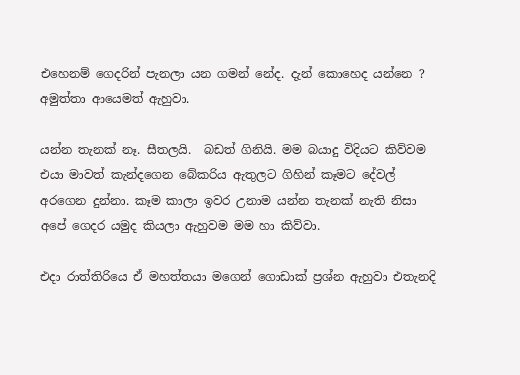එහෙනම් ගෙදරින් පැනලා යන ගමන් නේද. දැන් කොහෙද යන්නෙ ? අමුත්තා ආයෙමත් ඇහුවා.

යන්න තැනක් නෑ. සීතලයි.  බඩත් ගිනියි. මම බයාදු විදියට කිව්වම එයා මාවත් කැන්දගෙන බේකරිය ඇතුලට ගිහින් කෑමට දේවල් අරගෙන දුන්නා. කෑම කාලා ඉවර උනාම යන්න තැනක් නැති නිසා අපේ ගෙදර යමුද කියලා ඇහුවම මම හා කිව්වා.

එදා රාත්තිරියෙ ඒ මහත්තයා මගෙන් ගොඩාක් ප්‍ර‍ශ්න ඇහුවා එතැනදි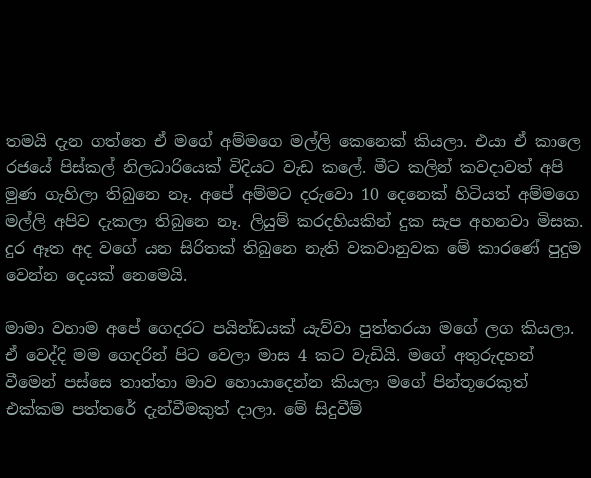තමයි දැන ගත්තෙ ඒ මගේ අම්මගෙ මල්ලි කෙනෙක් කියලා. එයා ඒ කාලෙ රජයේ පිස්කල් නිලධාරියෙක් විදියට වැඩ කලේ. මීට කලින් කවදාවත් අපි මුණ ගැහිලා තිබුනෙ නෑ. අපේ අම්මට දරුවො 10 දෙනෙක් හිටියත් අම්මගෙ මල්ලි අපිව දැකලා තිබුනෙ නෑ. ලියුම් කරදහියකින් දුක සැප අහනවා මිසක. දුර ඈත අද වගේ යන සිරිතක් තිබුනෙ නැති වකවානුවක මේ කාරණේ පුදුම වෙන්න දෙයක් නෙමෙයි.

මාමා වහාම අපේ ගෙදරට පයින්ඩයක් යැව්වා පුත්තරයා මගේ ලග කියලා. ඒ වෙද්දි මම ගෙදරින් පිට වෙලා මාස 4 කට වැඩියි. මගේ අතුරුදහන් වීමෙන් පස්සෙ තාත්තා මාව හොයාදෙන්න කියලා මගේ පින්තූරෙකුත් එක්කම පත්තරේ දැන්වීමකුත් දාලා. මේ සිදුවීම්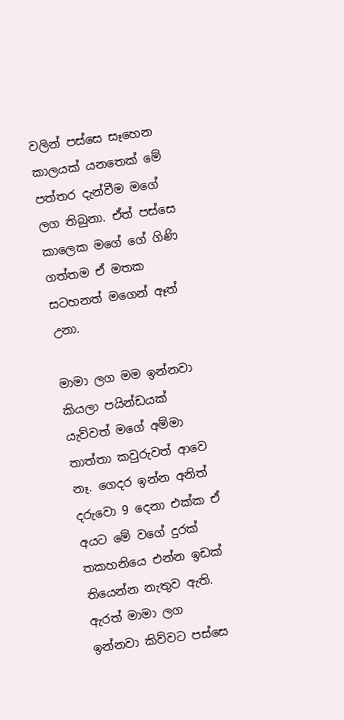වලින් පස්සෙ සෑහෙන කාලයක් යනතෙක් මේ පත්තර දැන්වීම මගේ ලග තිබුනා. ඒත් පස්සෙ කාලෙක මගේ ගේ ගිණි ගත්තම ඒ මතක සටහනත් මගෙන් ඈත් උනා.

මාමා ලග මම ඉන්නවා කියලා පයින්ඩයක් යැව්වත් මගේ අම්මා තාත්තා කවුරුවත් ආවෙ නෑ. ගෙදර ඉන්න අනිත් දරුවො 9 දෙනා එක්ක ඒ අයට මේ වගේ දුරක් තකහනියෙ එන්න ඉඩක් තියෙන්න නැතුව ඇති. ඇරත් මාමා ලග ඉන්නවා කිව්වට පස්සෙ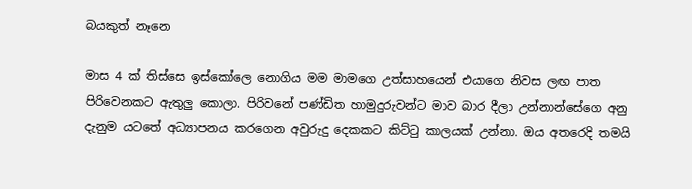බයකුත් නෑනෙ

මාස 4 ක් තිස්සෙ ඉස්කෝලෙ නොගිය මම මාමගෙ උත්සාහයෙන් එයාගෙ නිවස ලඟ පාත පිරිවෙනකට ඇතුලු කොලා. පිරිවනේ පණ්ඩිත හාමුදුරුවන්ට මාව බාර දීලා උන්නාන්සේගෙ අනු දැනුම යටතේ අධ්‍යාපනය කරගෙන අවුරුදු දෙකකට කිට්ටු කාලයක් උන්නා. ඔය අතරෙදි තමයි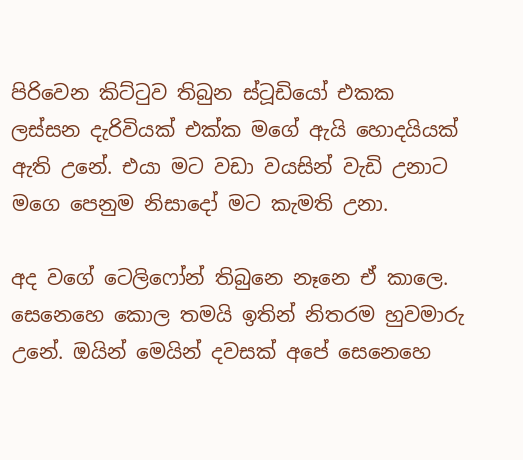පිරිවෙන කිට්ටුව තිබුන ස්ටූඩියෝ එකක ලස්සන දැරිවියක් එක්ක මගේ ඇයි හොදයියක් ඇති උනේ. එයා මට වඩා වයසින් වැඩි උනාට මගෙ පෙනුම නිසාදෝ මට කැමති උනා.

අද වගේ ටෙලිෆෝන් තිබුනෙ නෑනෙ ඒ කාලෙ. සෙනෙහෙ කොල තමයි ඉතින් නිතරම හුවමාරු උනේ. ඔයින් මෙයින් දවසක් අපේ සෙනෙහෙ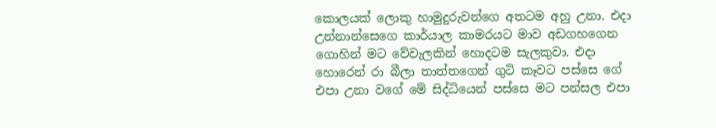කොලයක් ලොකු හාමුදුරුවන්ගෙ අතටම අහු උනා. එදා උන්නාන්සෙගෙ කාර්යාල කාමරයට මාව අඩගහගෙන ගොහින් මට වේවැලකින් හොදටම සැලකුවා. එදා හොරෙන් රා බීලා තාත්තගෙන් ගුටි කෑවට පස්සෙ ගේ එපා උනා වගේ මේ සිද්ධියෙන් පස්සෙ මට පන්සල එපා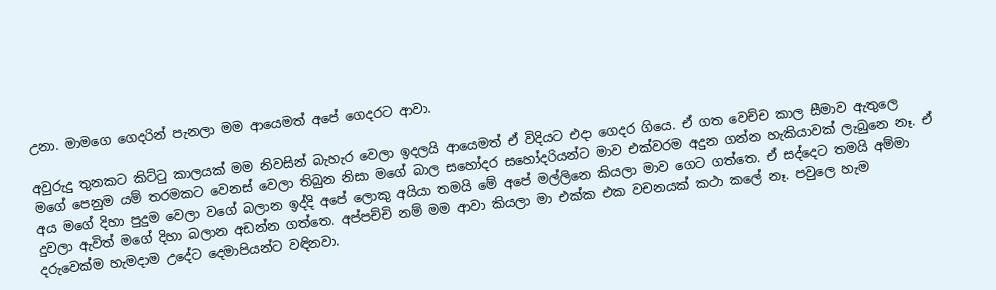උනා. මාමගෙ ගෙදරින් පැනලා මම ආයෙමත් අපේ ගෙදරට ආවා.

අවුරුදු තුනකට කිට්ටු කාලයක් මම නිවසින් බැහැර වෙලා ඉදලයි ආයෙමත් ඒ විදියට එදා ගෙදර ගියෙ. ඒ ගත වෙච්ච කාල සීමාව ඇතුලෙ මගේ පෙනුම යම් තරමකට වෙනස් වෙලා තිබුන නිසා මගේ බාල සහෝදර සහෝදරියන්ට මාව එක්වරම අදුන ගන්න හැකියාවක් ලැබුනෙ නෑ. ඒ අය මගේ දිහා පුදුම වෙලා වගේ බලාන ඉද්දි අපේ ලොකු අයියා තමයි මේ අපේ මල්ලිනෙ කියලා මාව ගෙට ගත්තෙ. ඒ සද්දෙට තමයි අම්මා දුවලා ඇවිත් මගේ දිහා බලාන අඩන්න ගත්තෙ. අප්පච්චි නම් මම ආවා කියලා මා එක්ක එක වචනයක් කථා කලේ නෑ. පවුලෙ හැම දරුවෙක්ම හැමදාම උදේට දෙමාපියන්ට වඳිනවා.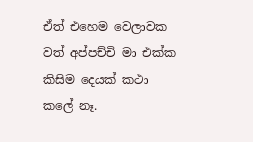ඒත් එහෙම වෙලාවක වත් අප්පච්චි මා එක්ක කිසිම දෙයක් කථා කලේ නෑ.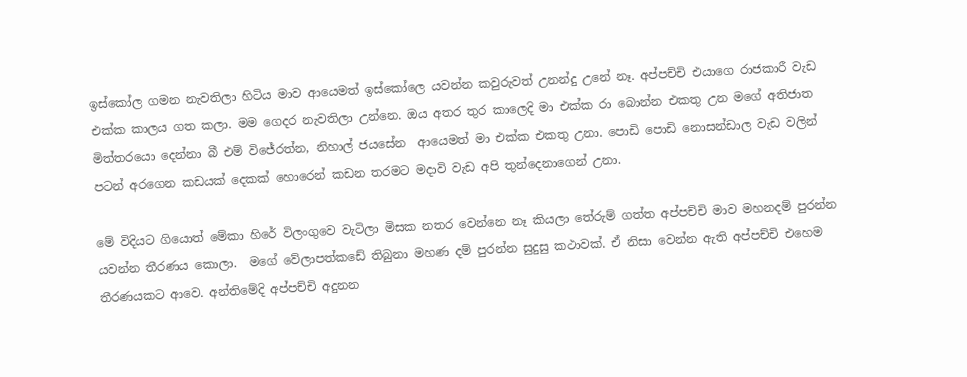ඉස්කෝල ගමන නැවතිලා හිටිය මාව ආයෙමත් ඉස්කෝලෙ යවන්න කවුරුවත් උනන්දු උනේ නෑ. අප්පච්චි එයාගෙ රාජකාරී වැඩ එක්ක කාලය ගත කලා. මම ගෙදර නැවතිලා උන්නෙ. ඔය අතර තුර කාලෙදි මා එක්ක රා බොන්න එකතු උන මගේ අතිජාත මිත්තරයො දෙන්නා බී එම් විජේරත්න, නිහාල් ජයසේන  ආයෙමත් මා එක්ක එකතු උනා. පොඩි පොඩි නොසන්ඩාල වැඩ වලින් පටන් අරගෙන කඩයක් දෙකක් හොරෙන් කඩන තරමට මදාවි වැඩ අපි තුන්දෙනාගෙන් උනා.

මේ විදියට ගියොත් මේකා හිරේ විලංගුවෙ වැටිලා මිසක නතර වෙන්නෙ නෑ කියලා තේරුම් ගත්ත අප්පච්චි මාව මහනදම් පුරන්න යවන්න තීරණය කොලා.  මගේ වේලාපත්කඩේ තිබුනා මහණ දම් පුරන්න සුදුසු කථාවක්. ඒ නිසා වෙන්න ඇති අප්පච්චි එහෙම තීරණයකට ආවෙ. අන්තිමේදි අප්පච්චි අදුනන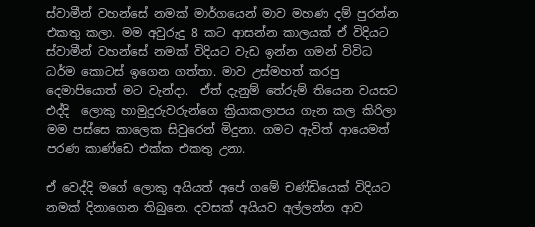ස්වාමීන් වහන්සේ නමක් මාර්ගයෙන් මාව මහණ දම් පුරන්න එකතු කලා. මම අවුරුදු 8 කට ආසන්න කාලයක් ඒ විදියට ස්වාමීන් වහන්සේ නමක් විදියට වැඩ ඉන්න ගමන් විවිධ ධර්ම කොටස් ඉගෙන ගත්තා. මාව උස්මහත් කරපු දෙමාපියොත් මට වැන්දා.  ඒත් දැනුම් තේරුම් තියෙන වයසට එද්දි  ලොකු හාමුදුරුවරුන්ගෙ ක්‍රියාකලාපය ගැන කල කිරිලා මම පස්සෙ කාලෙක සිවුරෙන් මිදුනා. ගමට ඇවිත් ආයෙමත් පරණ කාණ්ඩෙ එක්ක එකතු උනා.

ඒ වෙද්දි මගේ ලොකු අයියත් අපේ ගමේ චණ්ඩියෙක් විදියට නමක් දිනාගෙන තිබුනෙ. දවසක් අයියව අල්ලන්න ආව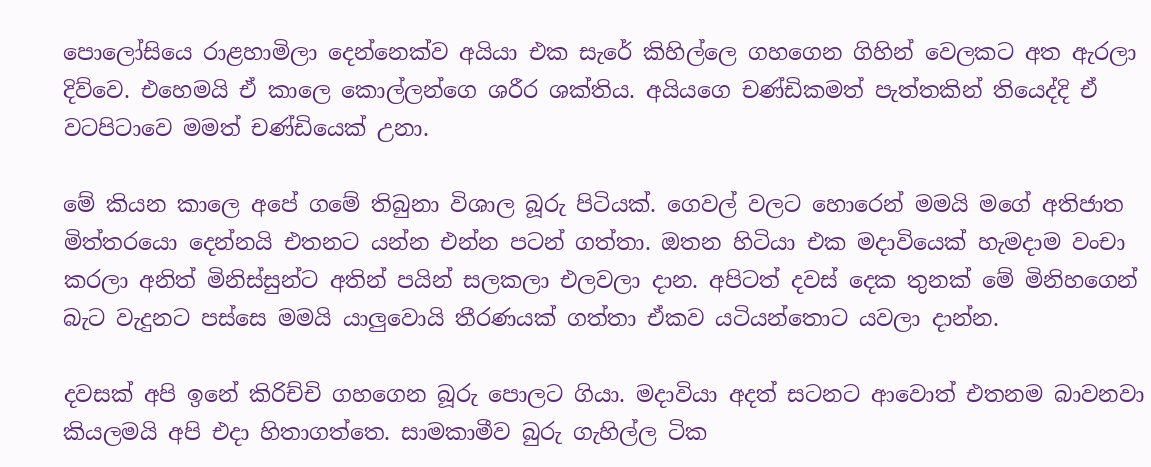පොලෝසියෙ රාළහාමිලා දෙන්නෙක්ව අයියා එක සැරේ කිහිල්ලෙ ගහගෙන ගිහින් වෙලකට අත ඇරලා දිව්වෙ. එහෙමයි ඒ කාලෙ කොල්ලන්ගෙ ශරීර ශක්තිය. අයියගෙ චණ්ඩිකමත් පැත්තකින් තියෙද්දි ඒ වටපිටාවෙ මමත් චණ්ඩියෙක් උනා.

මේ කියන කාලෙ අපේ ගමේ තිබුනා විශාල බූරු පිටියක්. ගෙවල් වලට හොරෙන් මමයි මගේ අතිජාත මිත්තරයො දෙන්නයි එතනට යන්න එන්න පටන් ගත්තා. ඔතන හිටියා එක මදාවියෙක් හැමදාම වංචා කරලා අනිත් මිනිස්සුන්ට අතින් පයින් සලකලා එලවලා දාන. අපිටත් දවස් දෙක තුනක් මේ මිනිහගෙන් බැට වැදුනට පස්සෙ මමයි යාලුවොයි තීරණයක් ගත්තා ඒකව යටියන්තොට යවලා දාන්න.

දවසක් අපි ඉනේ කිරිච්චි ගහගෙන බූරු පොලට ගියා. මදාවියා අදත් සටනට ආවොත් එතනම බාවනවා කියලමයි අපි එදා හිතාගත්තෙ. සාමකාමීව බුරු ගැහිල්ල ටික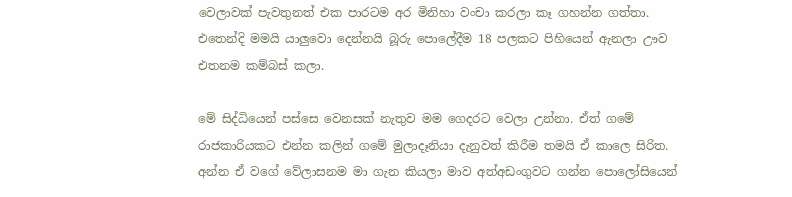වෙලාවක් පැවතුනත් එක පාරටම අර මිනිහා වංචා කරලා කෑ ගහන්න ගත්තා. එතෙන්දි මමයි යාලුවො දෙන්නයි බූරු පොලේදීම 18 පලකට පිහියෙන් ඇනලා ඌව එතනම කම්බස් කලා.

මේ සිද්ධියෙන් පස්සෙ වෙනසක් නැතුව මම ගෙදරට වෙලා උන්නා. ඒත් ගමේ රාජකාරියකට එන්න කලින් ගමේ මුලාදෑනියා දැනුවත් කිරීම තමයි ඒ කාලෙ සිරිත. අන්න ඒ වගේ වේලාසනම මා ගැන කියලා මාව අත්අඩංගුවට ගන්න පොලෝසියෙන්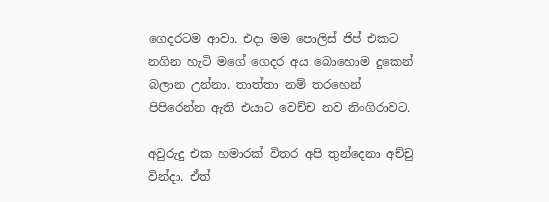ගෙදරටම ආවා. එදා මම පොලිස් ජිප් එකට නගින හැටි මගේ ගෙදර අය බොහොම දුකෙන් බලාන උන්නා. තාත්තා නම් තරහෙන් පිපිරෙන්න ඇති එයාට වෙච්ච නව නිංගිරාවට.

අවුරුදු එක හමාරක් විතර අපි තුන්දෙනා අච්චු වින්දා. ඒත්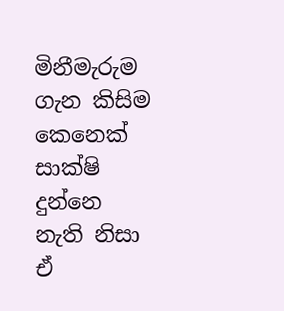මිනීමැරුම ගැන කිසිම කෙනෙක් සාක්ෂි දුන්නෙ නැති නිසා ඒ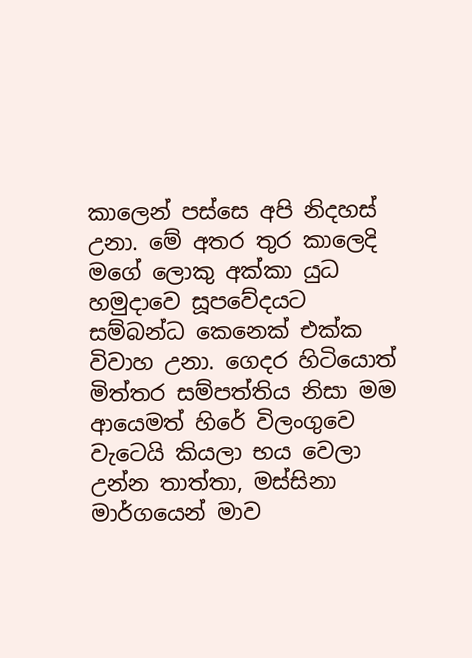කාලෙන් පස්සෙ අපි නිදහස් උනා. මේ අතර තුර කාලෙදි මගේ ලොකු අක්කා යුධ හමුදාවෙ සූපවේදයට සම්බන්ධ කෙනෙක් එක්ක විවාහ උනා. ගෙදර හිටියොත් මිත්තර සම්පත්තිය නිසා මම ආයෙමත් හිරේ විලංගුවෙ වැටෙයි කියලා භය වෙලා උන්න තාත්තා, මස්සිනා මාර්ගයෙන් මාව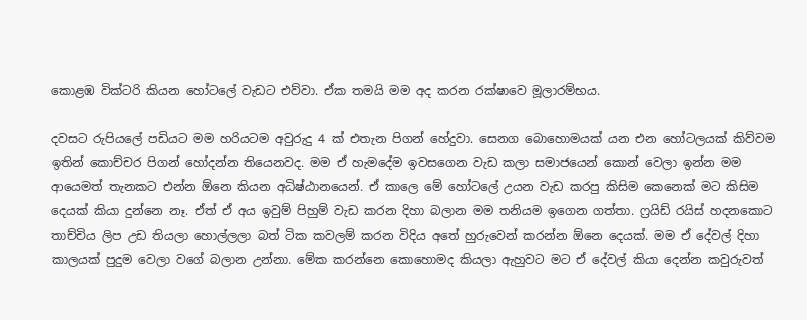කොළඹ වික්ටරි කියන හෝටලේ වැඩට එව්වා. ඒක තමයි මම අද කරන රක්ෂාවෙ මූලාරම්භය.

දවසට රුපියලේ පඩියට මම හරියටම අවුරුදු 4 ක් එතැන පිගන් හේදුවා. සෙනග බොහොමයක් යන එන හෝටලයක් කිව්වම ඉතින් කොච්චර පිගන් හෝදන්න තියෙනවද. මම ඒ හැමදේම ඉවසගෙන වැඩ කලා සමාජයෙන් කොන් වෙලා ඉන්න මම ආයෙමත් තැනකට එන්න ඕනෙ කියන අධිෂ්ඨානයෙන්. ඒ කාලෙ මේ හෝටලේ උයන වැඩ කරපු කිසිම කෙනෙක් මට කිසිම දෙයක් කියා දුන්නෙ නෑ. ඒත් ඒ අය ඉවුම් පිහුම් වැඩ කරන දිහා බලාන මම තනියම ඉගෙන ගත්තා. ෆ්‍ර‍යිඩ් රයිස් හදනකොට තාච්චිය ලිප උඩ තියලා හොල්ලලා බත් ටික කවලම් කරන විදිය අතේ හුරුවෙන් කරන්න ඕනෙ දෙයක්. මම ඒ දේවල් දිහා කාලයක් පුදුම වෙලා වගේ බලාන උන්නා. මේක කරන්නෙ කොහොමද කියලා ඇහුවට මට ඒ දේවල් කියා දෙන්න කවුරුවත්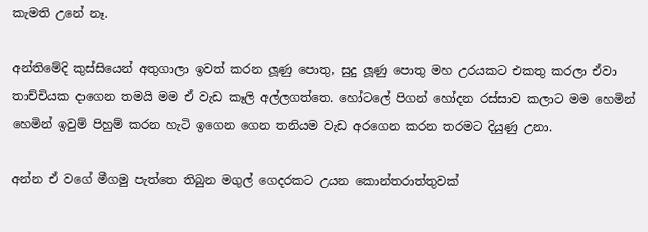කැමති උනේ නෑ.

අන්තිමේදි කුස්සියෙන් අතුගාලා ඉවත් කරන ලූණු පොතු, සුදු ලූණු පොතු මහ උරයකට එකතු කරලා ඒවා තාච්චියක දාගෙන තමයි මම ඒ වැඩ කෑලි අල්ලගත්තෙ. හෝටලේ පිගන් හෝදන රස්සාව කලාට මම හෙමින් හෙමින් ඉවුම් පිහුම් කරන හැටි ඉගෙන ගෙන තනියම වැඩ අරගෙන කරන තරමට දියුණු උනා.

අන්න ඒ වගේ මීගමු පැත්තෙ තිබුන මගුල් ගෙදරකට උයන කොන්තරාත්තුවක්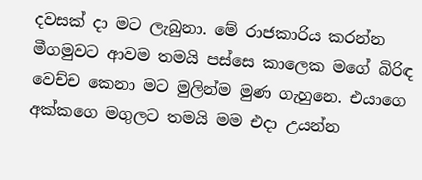දවසක් දා මට ලැබුනා. මේ රාජකාරිය කරන්න මීගමුවට ආවම තමයි පස්සෙ කාලෙක මගේ බිරිඳ වෙච්ච කෙනා මට මුලින්ම මුණ ගැහුනෙ. එයාගෙ අක්කගෙ මගුලට තමයි මම එදා උයන්න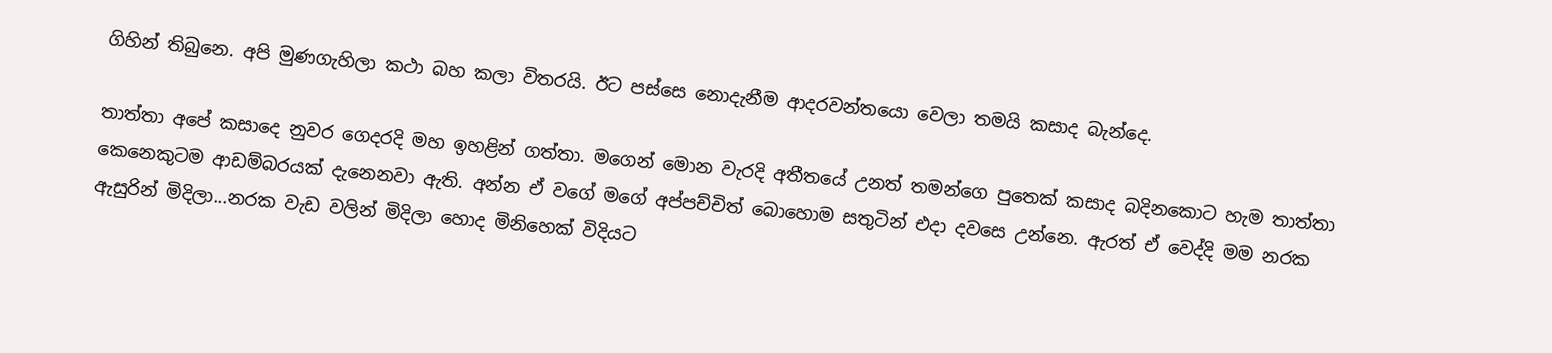ගිහින් තිබුනෙ. අපි මුණගැහිලා කථා බහ කලා විතරයි. ඊට පස්සෙ නොදැනීම ආදරවන්තයො වෙලා තමයි කසාද බැන්දෙ.

තාත්තා අපේ කසාදෙ නුවර ගෙදරදි මහ ඉහළින් ගත්තා. මගෙන් මොන වැරදි අතීතයේ උනත් තමන්ගෙ පුතෙක් කසාද බදිනකොට හැම තාත්තා කෙනෙකුටම ආඩම්බරයක් දැනෙනවා ඇති. අන්න ඒ වගේ මගේ අප්පච්චිත් බොහොම සතුටින් එදා දවසෙ උන්නෙ. ඇරත් ඒ වෙද්දි මම නරක ඇසුරින් මිදිලා...නරක වැඩ වලින් මිදිලා හොද මිනිහෙක් විදියට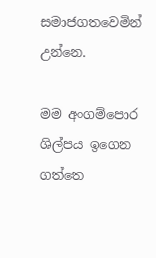සමාජගතවෙමින් උන්නෙ.

මම අංගම්පොර ශිල්පය ඉගෙන ගත්තෙ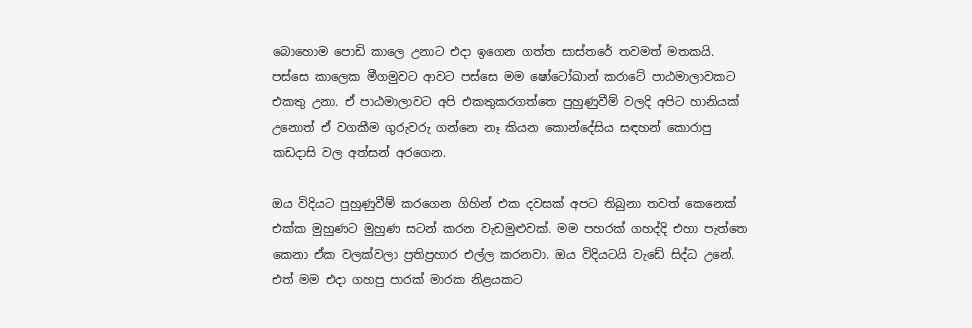බොහොම පොඩි කාලෙ උනාට එදා ඉගෙන ගත්ත සාස්තරේ තවමත් මතකයි. පස්සෙ කාලෙක මීගමුවට ආවට පස්සෙ මම ෂෝටෝඛාන් කරාටේ පාඨමාලාවකට එකතු උනා. ඒ පාඨමාලාවට අපි එකතුකරගත්තෙ පුහුණුවීම් වලදි අපිට හානියක් උනොත් ඒ වගකීම ගුරුවරු ගන්නෙ නෑ කියන කොන්දේසිය සඳහන් කොරාපු කඩදාසි වල අත්සන් අරගෙන.

ඔය විදියට පුහුණුවීම් කරගෙන ගිහින් එක දවසක් අපට තිබුනා තවත් කෙනෙක් එක්ක මුහුණට මුහුණ සටන් කරන වැඩමුළුවක්. මම පහරක් ගහද්දි එහා පැත්තෙ කෙනා ඒක වලක්වලා ප්‍ර‍තිප්‍ර‍හාර එල්ල කරනවා. ඔය විදියටයි වැඩේ සිද්ධ උනේ. එත් මම එදා ගහපු පාරක් මාරක නිළයකට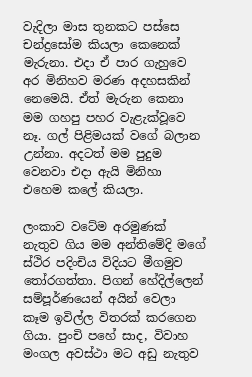වැදිලා මාස තුනකට පස්සෙ චන්ද්‍රසෝම කියලා කෙනෙක් මැරුනා. එදා ඒ පාර ගැහුවෙ අර මිනිහව මරණ අදහසකින් නෙමෙයි. ඒත් මැරුන කෙනා මම ගහපු පහර වැළැක්වූවෙ නෑ. ගල් පිළිමයක් වගේ බලාන උන්නා. අදටත් මම පුදුම වෙනවා එදා ඇයි මිනිහා එහෙම කලේ කියලා.

ලංකාව වටේම අරමුණක් නැතුව ගිය මම අන්තිමේදි මගේ ස්ථිර පදිංචිය විදියට මීගමුව තෝරගත්තා. පිගන් හේදිල්ලෙන් සම්පූර්ණයෙන් අයින් වෙලා කෑම ඉවිල්ල විතරක් කරගෙන ගියා. පුංචි පහේ සාද, විවාහ මංගල අවස්ථා මට අඩු නැතුව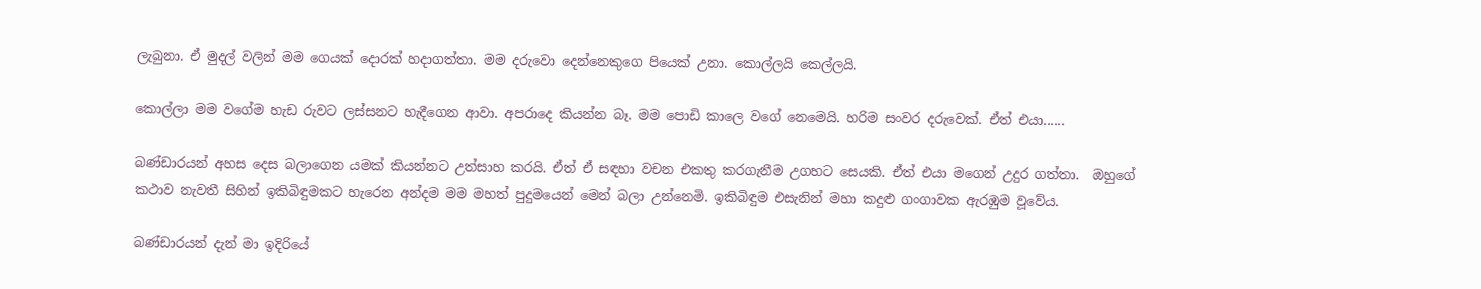ලැබුනා. ඒ මුදල් වලින් මම ගෙයක් දොරක් හදාගත්තා. මම දරුවො දෙන්නෙකුගෙ පියෙක් උනා. කොල්ලයි කෙල්ලයි.

කොල්ලා මම වගේම හැඩ රුවට ලස්සනට හැදීගෙන ආවා. අපරාදෙ කියන්න බෑ. මම පොඩි කාලෙ වගේ නෙමෙයි. හරිම සංවර දරුවෙක්. ඒත් එයා......

බණ්ඩාරයන් අහස දෙස බලාගෙන යමක් කියන්නට උත්සාහ කරයි. ඒත් ඒ සඳහා වචන එකතු කරගැනීම උගහට සෙයකි. ඒත් එයා මගෙන් උදුර ගත්තා.  ඔහුගේ කථාව නැවතී සිහින් ඉකිබිඳුමකට හැරෙන අන්දම මම මහත් පුදුමයෙන් මෙන් බලා උන්නෙමි. ඉකිබිඳුම එසැනින් මහා කදුළු ගංගාවක ඇරඹුම වූවේය.

බණ්ඩාරයන් දැන් මා ඉදිරියේ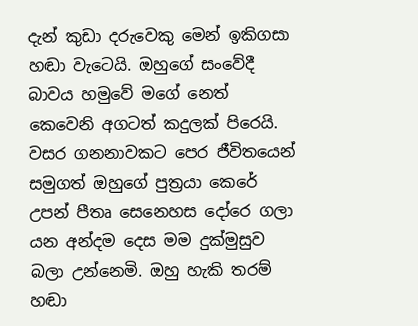දැන් කුඩා දරුවෙකු මෙන් ඉකිගසා හඬා වැටෙයි. ඔහුගේ සංවේදී බාවය හමුවේ මගේ නෙත් කෙවෙනි අගටත් කදුලක් පිරෙයි. වසර ගනනාවකට පෙර ජීවිතයෙන් සමුගත් ඔහුගේ පුත්‍ර‍යා කෙරේ උපන් පීතෘ සෙනෙහස දෝරෙ ගලා යන අන්දම දෙස මම දුක්මුසුව බලා උන්නෙමි. ඔහු හැකි තරම් හඬා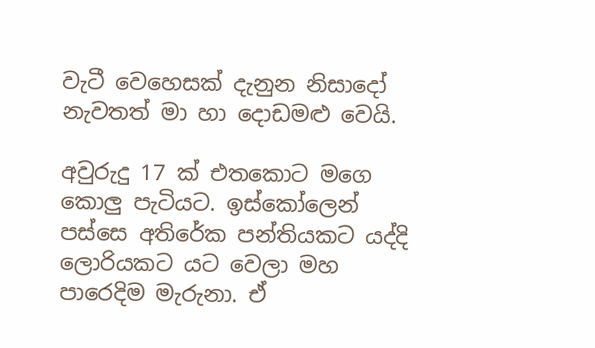වැටී වෙහෙසක් දැනුන නිසාදෝ නැවතත් මා හා දොඩමළු වෙයි.

අවුරුදු 17 ක් එතකොට මගෙ කොලු පැටියට. ඉස්කෝලෙන් පස්සෙ අතිරේක පන්තියකට යද්දි ලොරියකට යට වෙලා මහ පාරෙදිම මැරුනා. ඒ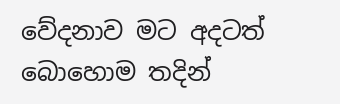වේදනාව මට අදටත් බොහොම තදින්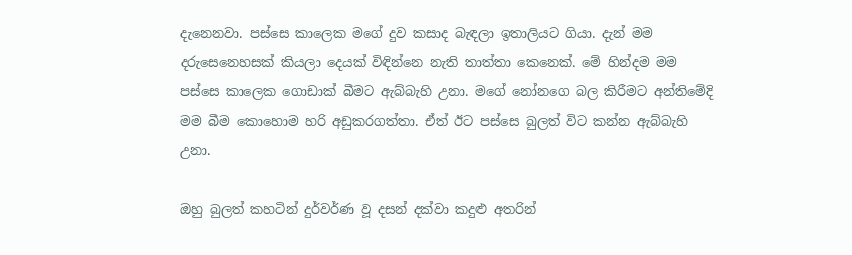දැනෙනවා. පස්සෙ කාලෙක මගේ දුව කසාද බැඳලා ඉතාලියට ගියා. දැන් මම දරුසෙනෙහසක් කියලා දෙයක් විඳින්නෙ නැති තාත්තා කෙනෙක්. මේ හින්දම මම පස්සෙ කාලෙක ගොඩාක් බීමට ඇබ්බැහි උනා. මගේ නෝනගෙ බල කිරීමට අන්තිමේදි මම බීම කොහොම හරි අඩුකරගත්තා. ඒත් ඊට පස්සෙ බුලත් විට කන්න ඇබ්බැහි උනා.

ඔහු බුලත් කහටින් දුර්වර්ණ වූ දසන් දක්වා කදුළු අතරින්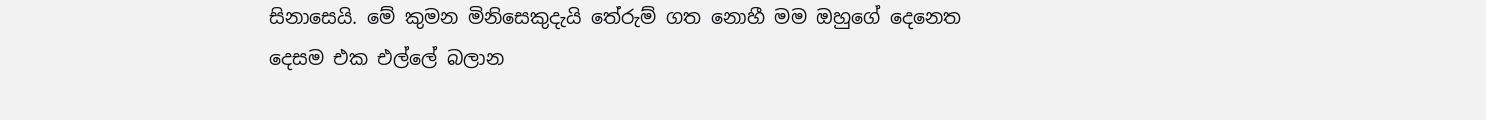සිනාසෙයි. මේ කුමන මිනිසෙකුදැයි තේරුම් ගත නොහී මම ඔහුගේ දෙනෙත දෙසම එක එල්ලේ බලාන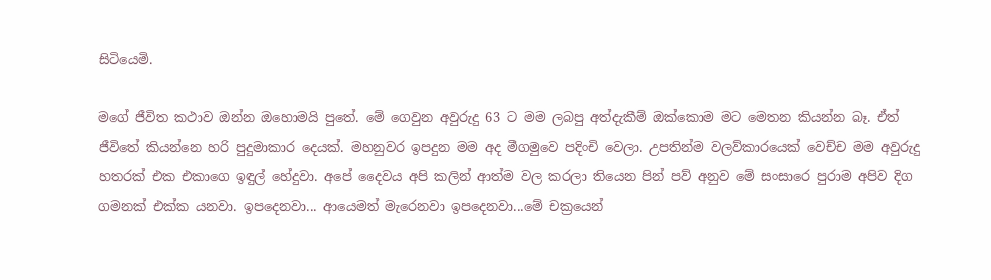සිටියෙමි.

මගේ ජීවිත කථාව ඔන්න ඔහොමයි පුතේ. මේ ගෙවුන අවුරුදු 63 ට මම ලබපු අත්දැකීම් ඔක්කොම මට මෙතන කියන්න බෑ. ඒත් ජීවිතේ කියන්නෙ හරි පුදුමාකාර දෙයක්. මහනුවර ඉපදුන මම අද මීගමුවෙ පදිංචි වෙලා. උපතින්ම වලව්කාරයෙක් වෙච්ච මම අවුරුදු හතරක් එක එකාගෙ ඉඳුල් හේදුවා. අපේ දෛවය අපි කලින් ආත්ම වල කරලා තියෙන පින් පව් අනුව මේ සංසාරෙ පුරාම අපිව දිග ගමනක් එක්ක යනවා. ඉපදෙනවා... ආයෙමත් මැරෙනවා ඉපදෙනවා...මේ චක්‍රයෙන්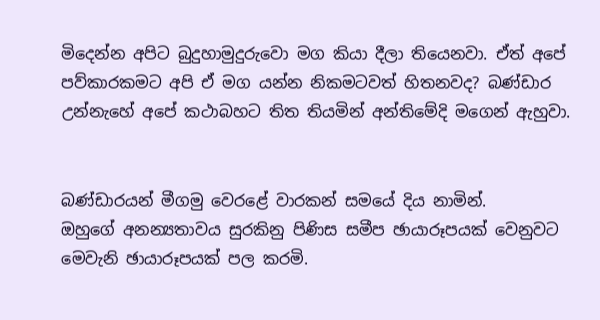මිදෙන්න අපිට බුදුහාමුදුරුවො මග කියා දීලා තියෙනවා. ඒත් අපේ පව්කාරකමට අපි ඒ මග යන්න නිකමටවත් හිතනවද? බණ්ඩාර උන්නැහේ අපේ කථාබහට තිත තියමින් අන්තිමේදි මගෙන් ඇහුවා.


බණ්ඩාරයන් මීගමු වෙරළේ වාරකන් සමයේ දිය නාමින්.
ඔහුගේ අනන්‍යතාවය සුරකිනු පිණිස සමීප ඡායාරූපයක් වෙනුවට මෙවැනි ඡායාරූපයක් පල කරමි.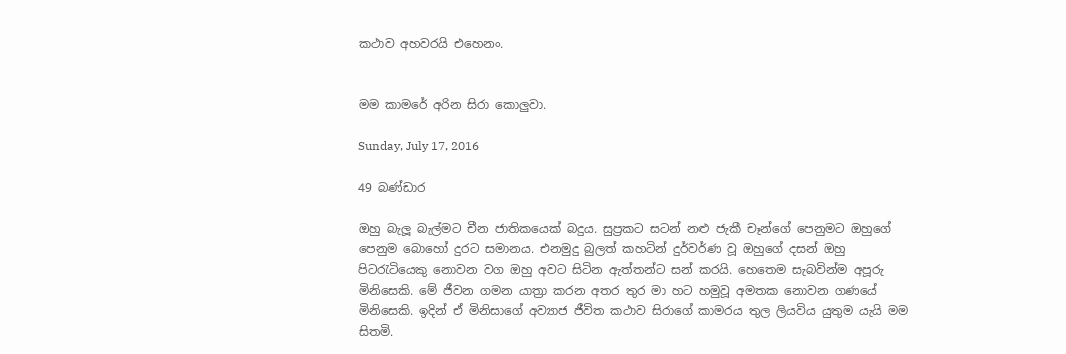කථාව අහවරයි එහෙනං.


මම කාමරේ අරින සිරා කොලුවා.

Sunday, July 17, 2016

49 බණ්ඩාර

ඔහු බැලූ බැල්මට චීන ජාතිකයෙක් බදුය. සුප්‍ර‍කට සටන් නළු ජැකී චෑන්ගේ පෙනුමට ඔහුගේ පෙනුම බොහෝ දුරට සමානය. එනමුදු බුලත් කහටින් දුර්වර්ණ වූ ඔහුගේ දසන් ඔහු පිටරැටියෙකු නොවන වග ඔහු අවට සිටින ඇත්තන්ට සන් කරයි. හෙතෙම සැබවින්ම අපූරු මිනිසෙකි. මේ ජීවන ගමන යාත්‍රා කරන අතර තුර මා හට හමුවූ අමතක නොවන ගණයේ මිනිසෙකි. ඉදින් ඒ මිනිසාගේ අව්‍යාජ ජීවිත කථාව සිරාගේ කාමරය තුල ලියවිය යුතුම යැයි මම සිතමි.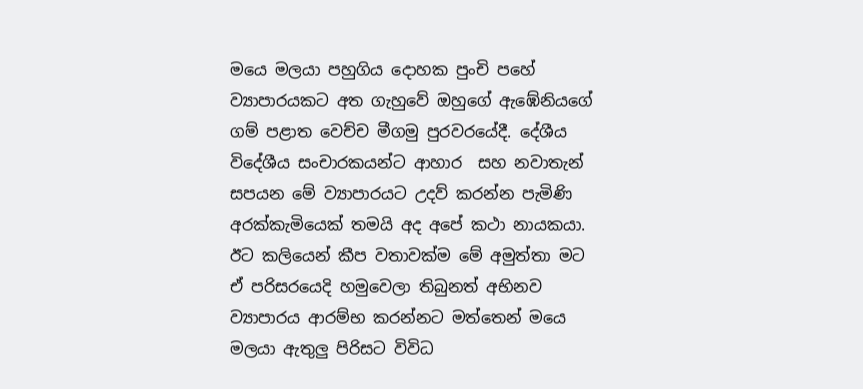මයෙ මලයා පහුගිය දොහක පුංචි පහේ ව්‍යාපාරයකට අත ගැහුවේ ඔහුගේ ඇඹේනියගේ ගම් පළාත වෙච්ච මීගමු පුරවරයේදී. දේශීය විදේශීය සංචාරකයන්ට ආහාර  සහ නවාතැන් සපයන මේ ව්‍යාපාරයට උදව් කරන්න පැමිණි අරක්කැමියෙක් තමයි අද අපේ කථා නායකයා. ඊට කලියෙන් කීප වතාවක්ම මේ අමුත්තා මට ඒ පරිසරයෙදි හමුවෙලා තිබුනත් අභිනව ව්‍යාපාරය ආරම්භ කරන්නට මත්තෙන් මයෙ මලයා ඇතුලු පිරිසට විවිධ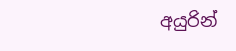අයුරින්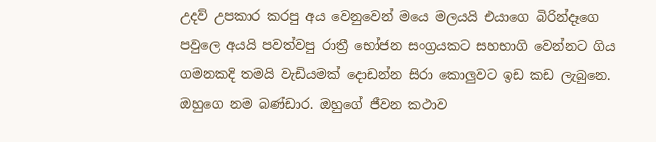උදව් උපකාර කරපු අය වෙනුවෙන් මයෙ මලයයි එයාගෙ බිරින්දෑගෙ පවුලෙ අයයි පවත්වපු රාත්‍රී භෝජන සංග්‍ර‍යකට සහභාගි වෙන්නට ගිය ගමනකදි තමයි වැඩියමක් දොඩන්න සිරා කොලුවට ඉඩ කඩ ලැබුනෙ. ඔහුගෙ නම බණ්ඩාර. ඔහුගේ ජීවන කථාව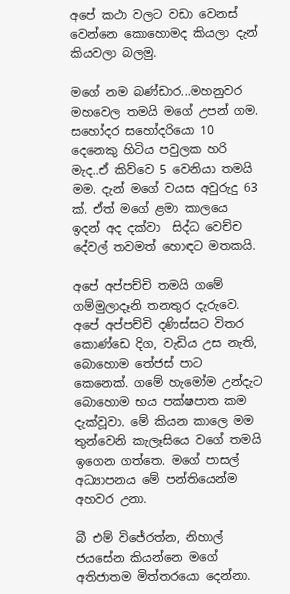අපේ කථා වලට වඩා වෙනස් වෙන්නෙ කොහොමද කියලා දැන් කියවලා බලමු.

මගේ නම බණ්ඩාර...මහනුවර මහවෙල තමයි මගේ උපන් ගම. සහෝදර සහෝදරියො 10 දෙනෙකු හිටිය පවුලක හරි මැද..ඒ කිව්වෙ 5 වෙනියා තමයි මම. දැන් මගේ වයස අවුරුදු 63 ක්. ඒත් මගේ ළමා කාලයෙ ඉදන් අද දක්වා  සිද්ධ වෙච්ච දේවල් තවමත් හොඳට මතකයි.

අපේ අප්පච්චි තමයි ගමේ ගම්මුලාදෑනි තනතුර දැරුවෙ. අපේ අප්පච්චි දණිස්සට විතර කොණ්ඩෙ දිග, වැඩිය උස නැති, බොහොම තේජස් පාට කෙනෙක්. ගමේ හැමෝම උන්දැට බොහොම භය පක්ෂපාත කම දැක්වූවා. මේ කියන කාලෙ මම තුන්වෙනි කැලෑසියෙ වගේ තමයි ඉගෙන ගත්තෙ. මගේ පාසල් අධ්‍යාපනය මේ පන්තියෙන්ම අහවර උනා.

බී එම් විජේරත්න, නිහාල් ජයසේන කියන්නෙ මගේ අතිජාතම මිත්තරයො දෙන්නා.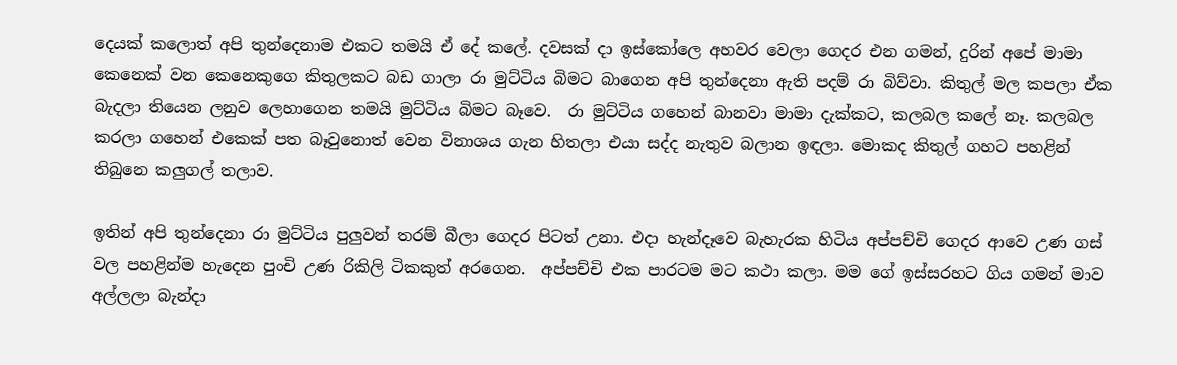දෙයක් කලොත් අපි තුන්දෙනාම එකට තමයි ඒ දේ කලේ. දවසක් දා ඉස්කෝලෙ අහවර වෙලා ගෙදර එන ගමන්, දුරින් අපේ මාමා කෙනෙක් වන කෙනෙකුගෙ කිතුලකට බඩ ගාලා රා මුට්ටිය බිමට බාගෙන අපි තුන්දෙනා ඇති පදම් රා බිව්වා. කිතුල් මල කපලා ඒක බැදලා තියෙන ලනුව ලෙහාගෙන තමයි මුට්ටිය බිමට බෑවෙ.  රා මුට්ටිය ගහෙන් බානවා මාමා දැක්කට, කලබල කලේ නෑ. කලබල කරලා ගහෙන් එකෙක් පත බෑවුනොත් වෙන විනාශය ගැන හිතලා එයා සද්ද නැතුව බලාන ඉඳලා. මොකද කිතුල් ගහට පහළින් තිබුනෙ කලුගල් තලාව.

ඉතින් අපි තුන්දෙනා රා මුට්ටිය පුලුවන් තරම් බීලා ගෙදර පිටත් උනා. එදා හැන්දෑවෙ බැහැරක හිටිය අප්පච්චි ගෙදර ආවෙ උණ ගස් වල පහළින්ම හැදෙන පුංචි උණ රිකිලි ටිකකුත් අරගෙන.  අප්පච්චි එක පාරටම මට කථා කලා. මම ගේ ඉස්සරහට ගිය ගමන් මාව අල්ලලා බැන්දා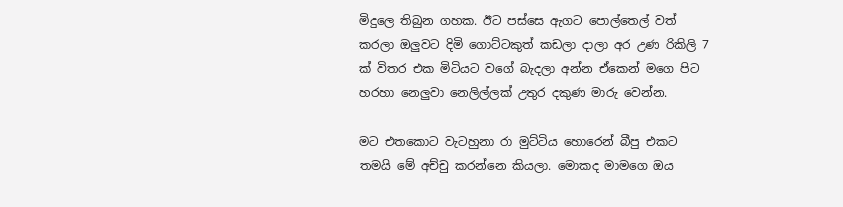මිදුලෙ තිබුන ගහක. ඊට පස්සෙ ඇගට පොල්තෙල් වත් කරලා ඔලුවට දිමි ගොට්ටකුත් කඩලා දාලා අර උණ රිකිලි 7 ක් විතර එක මිටියට වගේ බැදලා අන්න ඒකෙන් මගෙ පිට හරහා නෙලුවා නෙලිල්ලක් උතුර දකුණ මාරු වෙන්න.

මට එතකොට වැටහුනා රා මුට්ටිය හොරෙන් බීපු එකට තමයි මේ අච්චු කරන්නෙ කියලා. මොකද මාමගෙ ඔය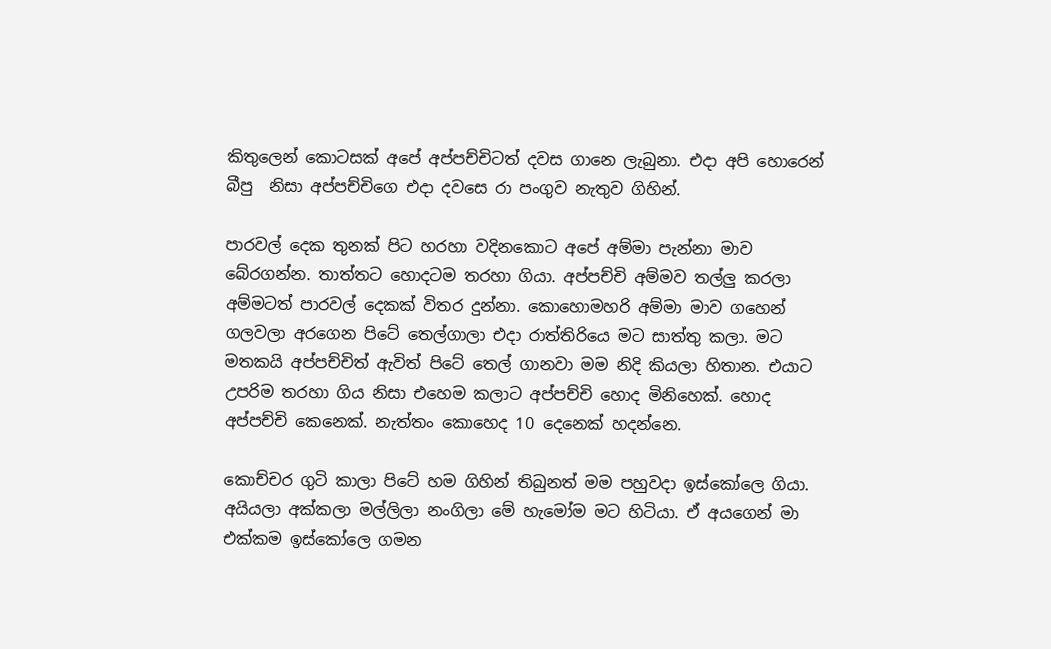කිතුලෙන් කොටසක් අපේ අප්පච්චිටත් දවස ගානෙ ලැබුනා. එදා අපි හොරෙන් බීපු  නිසා අප්පච්චිගෙ එදා දවසෙ රා පංගුව නැතුව ගිහින්.

පාරවල් දෙක තුනක් පිට හරහා වදිනකොට අපේ අම්මා පැන්නා මාව බේරගන්න. තාත්තට හොදටම තරහා ගියා. අප්පච්චි අම්මව තල්ලු කරලා අම්මටත් පාරවල් දෙකක් විතර දුන්නා. කොහොමහරි අම්මා මාව ගහෙන් ගලවලා අරගෙන පිටේ තෙල්ගාලා එදා රාත්තිරියෙ මට සාත්තු කලා. මට මතකයි අප්පච්චිත් ඇවිත් පිටේ තෙල් ගානවා මම නිදි කියලා හිතාන. එයාට උපරිම තරහා ගිය නිසා එහෙම කලාට අප්පච්චි හොද මිනිහෙක්. හොද අප්පච්චි කෙනෙක්. නැත්තං කොහෙද 10 දෙනෙක් හදන්නෙ.

කොච්චර ගුටි කාලා පිටේ හම ගිහින් තිබුනත් මම පහුවදා ඉස්කෝලෙ ගියා. අයියලා අක්කලා මල්ලිලා නංගිලා මේ හැමෝම මට හිටියා. ඒ අයගෙන් මා එක්කම ඉස්කෝලෙ ගමන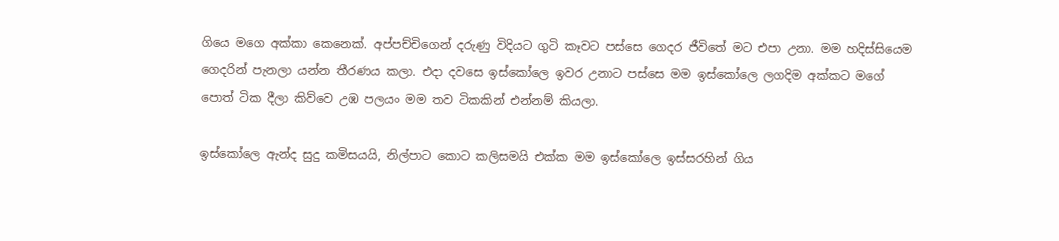ගියෙ මගෙ අක්කා කෙනෙක්. අප්පච්චිගෙන් දරුණු විදියට ගුටි කෑවට පස්සෙ ගෙදර ජීවිතේ මට එපා උනා. මම හදිස්සියෙම ගෙදරින් පැනලා යන්න තීරණය කලා. එදා දවසෙ ඉස්කෝලෙ ඉවර උනාට පස්සෙ මම ඉස්කෝලෙ ලගදිම අක්කට මගේ පොත් ටික දීලා කිව්වෙ උඹ පලයං මම තව ටිකකින් එන්නම් කියලා.

ඉස්කෝලෙ ඇන්ද සුදු කමිසයයි, නිල්පාට කොට කලිසමයි එක්ක මම ඉස්කෝලෙ ඉස්සරහින් ගිය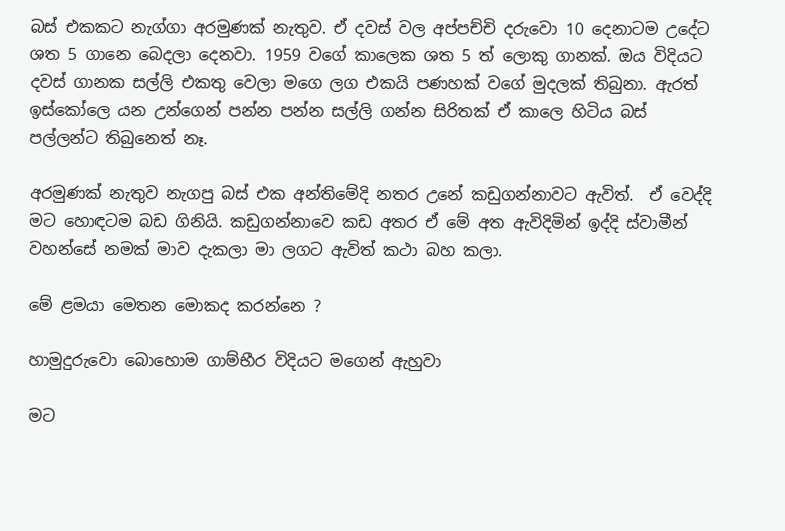බස් එකකට නැග්ගා අරමුණක් නැතුව. ඒ දවස් වල අප්පච්චි දරුවො 10 දෙනාටම උදේට ශත 5 ගානෙ බෙදලා දෙනවා. 1959 වගේ කාලෙක ශත 5 ත් ලොකු ගානක්. ඔය විදියට දවස් ගානක සල්ලි එකතු වෙලා මගෙ ලග එකයි පණහක් වගේ මුදලක් තිබුනා. ඇරත් ඉස්කෝලෙ යන උන්ගෙන් පන්න පන්න සල්ලි ගන්න සිරිතක් ඒ කාලෙ හිටිය බස් පල්ලන්ට තිබුනෙත් නෑ.

අරමුණක් නැතුව නැගපු බස් එක අන්තිමේදි නතර උනේ කඩුගන්නාවට ඇවිත්.  ඒ වෙද්දි මට හොඳටම බඩ ගිනියි. කඩුගන්නාවෙ කඩ අතර ඒ මේ අත ඇවිදිමින් ඉද්දි ස්වාමීන් වහන්සේ නමක් මාව දැකලා මා ලගට ඇවිත් කථා බහ කලා.

මේ ළමයා මෙතන මොකද කරන්නෙ ?

හාමුදුරුවො බොහොම ගාම්භීර විදියට මගෙන් ඇහුවා

මට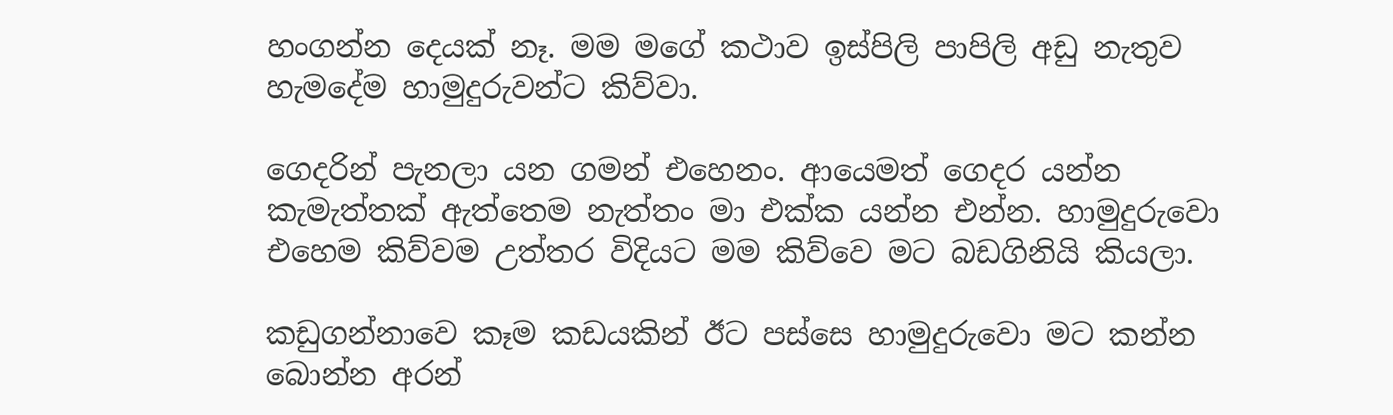හංගන්න දෙයක් නෑ. මම මගේ කථාව ඉස්පිලි පාපිලි අඩු නැතුව හැමදේම හාමුදුරුවන්ට කිව්වා.

ගෙදරින් පැනලා යන ගමන් එහෙනං. ආයෙමත් ගෙදර යන්න කැමැත්තක් ඇත්තෙම නැත්තං මා එක්ක යන්න එන්න. හාමුදුරුවො එහෙම කිව්වම උත්තර විදියට මම කිව්වෙ මට බඩගිනියි කියලා.

කඩුගන්නාවෙ කෑම කඩයකින් ඊට පස්සෙ හාමුදුරුවො මට කන්න බොන්න අරන්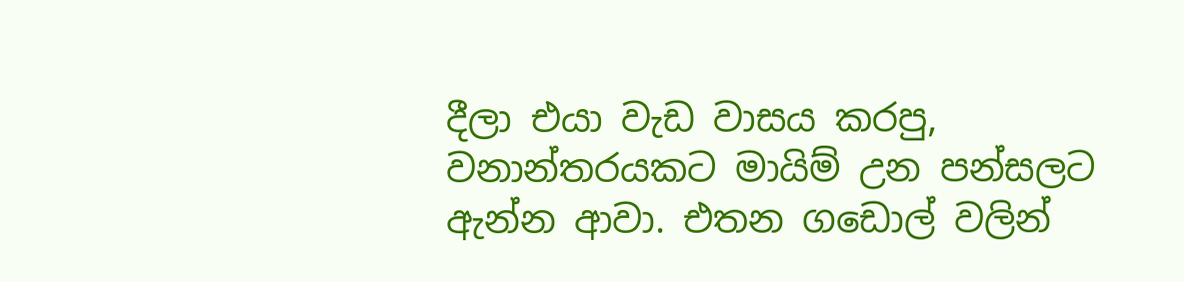දීලා එයා වැඩ වාසය කරපු, වනාන්තරයකට මායිම් උන පන්සලට ඇන්න ආවා. එතන ගඩොල් වලින්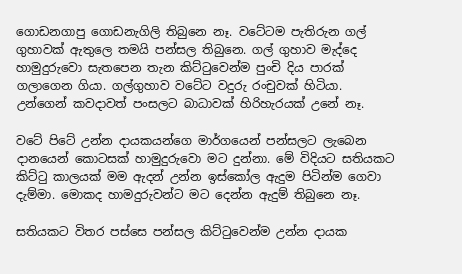ගොඩනගාපු ගොඩනැගිලි තිබුනෙ නෑ. වටේටම පැතිරුන ගල් ගුහාවක් ඇතුලෙ තමයි පන්සල තිබුනෙ. ගල් ගුහාව මැද්දෙ හාමුදුරුවො සැතපෙන තැන කිට්ටුවෙන්ම පුංචි දිය පාරක් ගලාගෙන ගියා. ගල්ගුහාව වටේට වදුරු රංචුවක් හිටියා. උන්ගෙන් කවදාවත් පංසලට බාධාවක් හිරිහැරයක් උනේ නෑ.

වටේ පිටේ උන්න දායකයන්ගෙ මාර්ගයෙන් පන්සලට ලැබෙන දානයෙන් කොටසක් හාමුදුරුවො මට දුන්නා. මේ විදියට සතියකට කිට්ටු කාලයක් මම ඇදන් උන්න ඉස්කෝල ඇදුම පිටින්ම ගෙවා දැම්මා. මොකද හාමදුරුවන්ට මට දෙන්න ඇදුම් තිබුනෙ නෑ.

සතියකට විතර පස්සෙ පන්සල කිට්ටුවෙන්ම උන්න දායක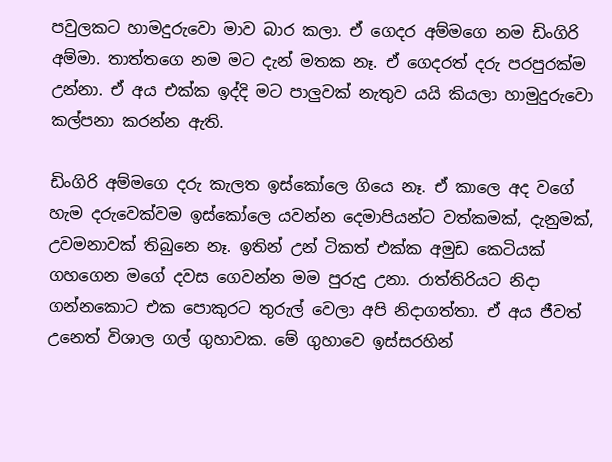පවුලකට හාමදුරුවො මාව බාර කලා. ඒ ගෙදර අම්මගෙ නම ඩිංගිරි අම්මා. තාත්තගෙ නම මට දැන් මතක නෑ. ඒ ගෙදරත් දරු පරපුරක්ම උන්නා. ඒ අය එක්ක ඉද්දි මට පාලුවක් නැතුව යයි කියලා හාමුදුරුවො කල්පනා කරන්න ඇති.

ඩිංගිරි අම්මගෙ දරු කැලත ඉස්කෝලෙ ගියෙ නෑ. ඒ කාලෙ අද වගේ හැම දරුවෙක්වම ඉස්කෝලෙ යවන්න දෙමාපියන්ට වත්කමක්, දැනුමක්, උවමනාවක් තිබුනෙ නෑ. ඉතින් උන් ටිකත් එක්ක අමුඩ කෙටියක් ගහගෙන මගේ දවස ගෙවන්න මම පුරුදු උනා. රාත්තිරියට නිදා ගන්නකොට එක පොකුරට තුරුල් වෙලා අපි නිදාගත්තා. ඒ අය ජීවත් උනෙත් විශාල ගල් ගුහාවක. මේ ගුහාවෙ ඉස්සරහින්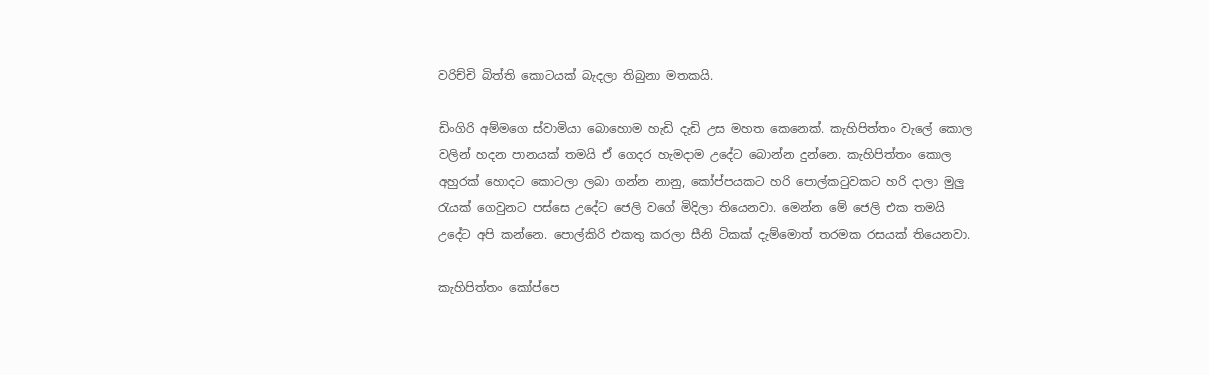වරිච්චි බිත්ති කොටයක් බැදලා තිබුනා මතකයි.

ඩිංගිරි අම්මගෙ ස්වාමියා බොහොම හැඩි දැඩි උස මහත කෙනෙක්. කැහිපිත්තං වැලේ කොල වලින් හදන පානයක් තමයි ඒ ගෙදර හැමදාම උදේට බොන්න දුන්නෙ. කැහිපිත්තං කොල අහුරක් හොදට කොටලා ලබා ගන්න නානු, කෝප්පයකට හරි පොල්කටුවකට හරි දාලා මුලු රැයක් ගෙවුනට පස්සෙ උදේට ජෙලි වගේ මිදිලා තියෙනවා. මෙන්න මේ ජෙලි එක තමයි උදේට අපි කන්නෙ. පොල්කිරි එකතු කරලා සීනි ටිකක් දැම්මොත් තරමක රසයක් තියෙනවා.

කැහිපිත්තං කෝප්පෙ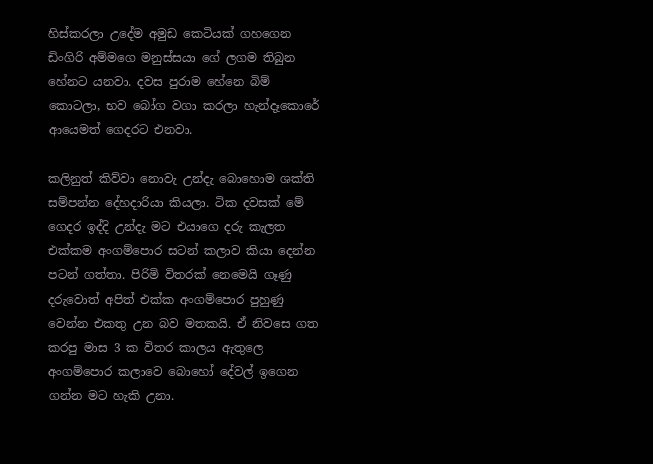හිස්කරලා උදේම අමුඩ කෙටියක් ගහගෙන ඩිංගිරි අම්මගෙ මනුස්සයා ගේ ලගම තිබුන හේනට යනවා. දවස පුරාම හේනෙ බිම් කොටලා, භව බෝග වගා කරලා හැන්දෑකොරේ ආයෙමත් ගෙදරට එනවා.

කලිනුත් කිව්වා නොවැ උන්දැ බොහොම ශක්ති සම්පන්න දේහදාරියා කියලා. ටික දවසක් මේ ගෙදර ඉද්දි උන්දැ මට එයාගෙ දරු කැලත එක්කම අංගම්පොර සටන් කලාව කියා දෙන්න පටන් ගත්තා. පිරිමි විතරක් නෙමෙයි ගෑණු දරුවොත් අපිත් එක්ක අංගම්පොර පුහුණු වෙන්න එකතු උන බව මතකයි. ඒ නිවසෙ ගත කරපු මාස 3 ක විතර කාලය ඇතුලෙ අංගම්පොර කලාවෙ බොහෝ දේවල් ඉගෙන ගන්න මට හැකි උනා.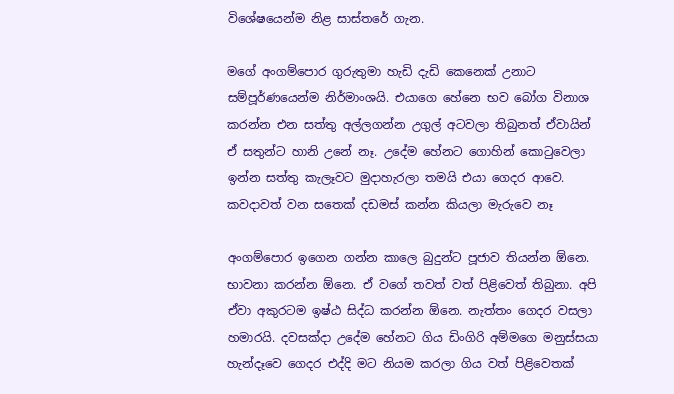විශේෂයෙන්ම නිළ සාස්තරේ ගැන.

මගේ අංගම්පොර ගුරුතුමා හැඩි දැඩි කෙනෙක් උනාට සම්පූර්ණයෙන්ම නිර්මාංශයි. එයාගෙ හේනෙ භව බෝග විනාශ කරන්න එන සත්තු අල්ලගන්න උගුල් අටවලා තිබුනත් ඒවායින් ඒ සතුන්ට හානි උනේ නෑ. උදේම හේනට ගොහින් කොටුවෙලා ඉන්න සත්තු කැලෑවට මුදාහැරලා තමයි එයා ගෙදර ආවෙ. කවදාවත් වන සතෙක් දඩමස් කන්න කියලා මැරුවෙ නෑ

අංගම්පොර ඉගෙන ගන්න කාලෙ බුදුන්ට පූජාව තියන්න ඕනෙ. භාවනා කරන්න ඕනෙ. ඒ වගේ තවත් වත් පිළිවෙත් තිබුනා. අපි ඒවා අකුරටම ඉෂ්ඨ සිද්ධ කරන්න ඕනෙ. නැත්තං ගෙදර වසලා හමාරයි. දවසක්දා උදේම හේනට ගිය ඩිංගිරි අම්මගෙ මනුස්සයා හැන්දෑවෙ ගෙදර එද්දි මට නියම කරලා ගිය වත් පිළිවෙතක්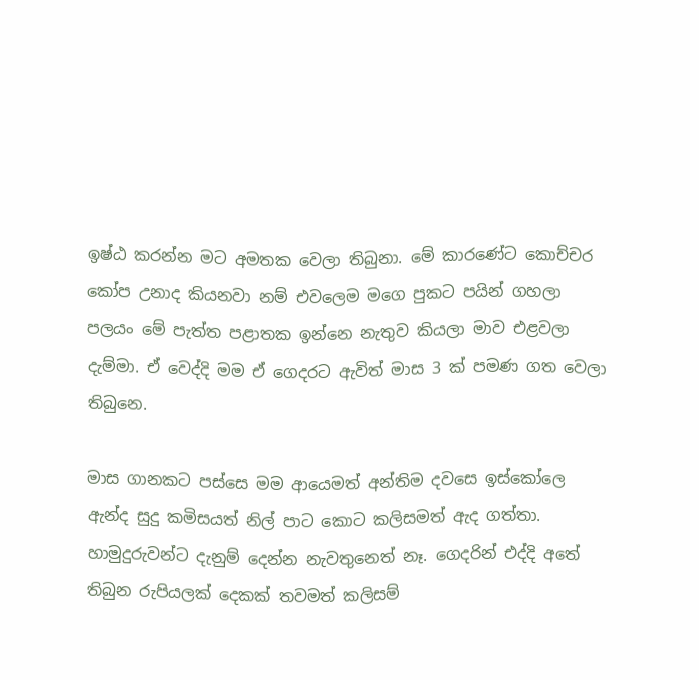ඉෂ්ඨ කරන්න මට අමතක වෙලා තිබුනා. මේ කාරණේට කොච්චර කෝප උනාද කියනවා නම් එවලෙම මගෙ පුකට පයින් ගහලා පලයං මේ පැත්ත පළාතක ඉන්නෙ නැතුව කියලා මාව එළවලා දැම්මා. ඒ වෙද්දි මම ඒ ගෙදරට ඇවිත් මාස 3 ක් පමණ ගත වෙලා තිබුනෙ.

මාස ගානකට පස්සෙ මම ආයෙමත් අන්තිම දවසෙ ඉස්කෝලෙ ඇන්ද සුදු කමිසයත් නිල් පාට කොට කලිසමත් ඇද ගත්තා. හාමුදුරුවන්ට දැනුම් දෙන්න නැවතුනෙත් නෑ. ගෙදරින් එද්දි අතේ තිබුන රුපියලක් දෙකක් තවමත් කලිසම්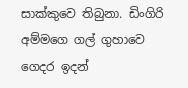සාක්කුවෙ තිබුනා. ඩිංගිරි අම්මගෙ ගල් ගුහාවෙ ගෙදර ඉදන්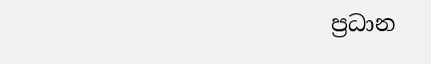ප්‍ර‍ධාන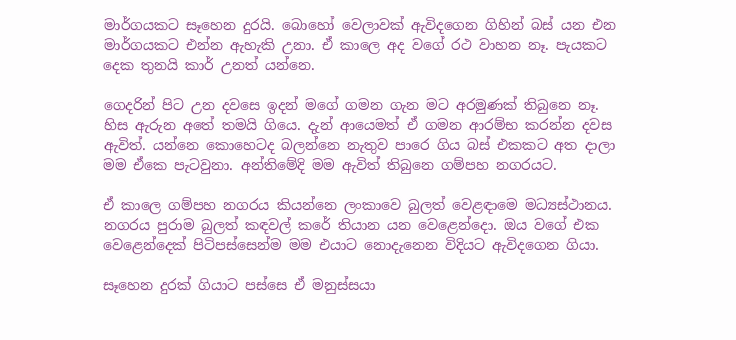මාර්ගයකට සෑහෙන දුරයි. බොහෝ වෙලාවක් ඇවිදගෙන ගිහින් බස් යන එන මාර්ගයකට එන්න ඇහැකි උනා. ඒ කාලෙ අද වගේ රථ වාහන නෑ. පැයකට දෙක තුනයි කාර් උනත් යන්නෙ.

ගෙදරින් පිට උන දවසෙ ඉදන් මගේ ගමන ගැන මට අරමුණක් තිබුනෙ නෑ. හිස ඇරුන අතේ තමයි ගියෙ. දැන් ආයෙමත් ඒ ගමන ආරම්භ කරන්න දවස ඇවිත්. යන්නෙ කොහෙටද බලන්නෙ නැතුව පාරෙ ගිය බස් එකකට අත දාලා මම ඒකෙ පැටවුනා. අන්තිමේදි මම ඇවිත් තිබුනෙ ගම්පහ නගරයට.

ඒ කාලෙ ගම්පහ නගරය කියන්නෙ ලංකාවෙ බුලත් වෙළඳාමෙ මධ්‍යස්ථානය. නගරය පුරාම බුලත් කඳවල් කරේ තියාන යන වෙළෙන්දො. ඔය වගේ එක වෙළෙන්දෙක් පිටිපස්සෙන්ම මම එයාට නොදැනෙන විදියට ඇවිදගෙන ගියා.

සෑහෙන දුරක් ගියාට පස්සෙ ඒ මනුස්සයා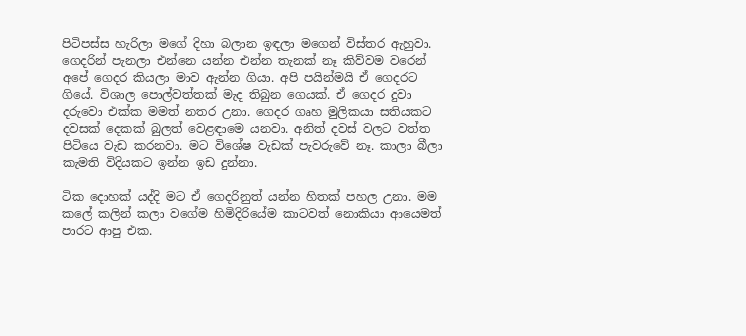පිටිපස්ස හැරිලා මගේ දිහා බලාන ඉඳලා මගෙන් විස්තර ඇහුවා. ගෙදරින් පැනලා එන්නෙ යන්න එන්න තැනක් නෑ කිව්වම වරෙන් අපේ ගෙදර කියලා මාව ඇන්න ගියා. අපි පයින්මයි ඒ ගෙදරට ගියේ. විශාල පොල්වත්තක් මැද තිබුන ගෙයක්. ඒ ගෙදර දුවා දරුවො එක්ක මමත් නතර උනා. ගෙදර ගෘහ මුලිකයා සතියකට දවසක් දෙකක් බුලත් වෙළඳාමෙ යනවා. අනිත් දවස් වලට වත්ත පිටියෙ වැඩ කරනවා. මට විශේෂ වැඩක් පැවරුවේ නෑ. කාලා බීලා කැමති විදියකට ඉන්න ඉඩ දුන්නා.

ටික දොහක් යද්දි මට ඒ ගෙදරිනුත් යන්න හිතක් පහල උනා. මම කලේ කලින් කලා වගේම හිමිදිරියේම කාටවත් නොකියා ආයෙමත් පාරට ආපු එක.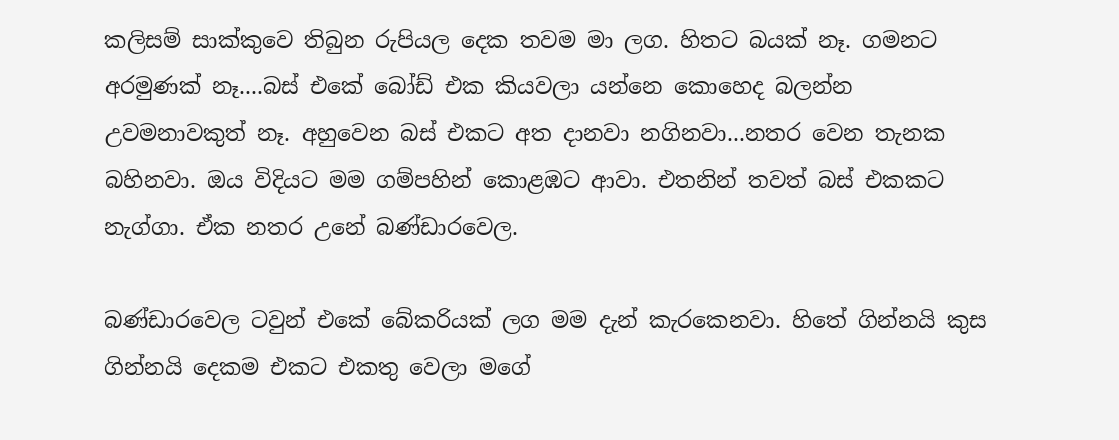කලිසම් සාක්කුවෙ තිබුන රුපියල දෙක තවම මා ලග. හිතට බයක් නෑ. ගමනට අරමුණක් නෑ....බස් එකේ බෝඩ් එක කියවලා යන්නෙ කොහෙද බලන්න උවමනාවකුත් නෑ. අහුවෙන බස් එකට අත දානවා නගිනවා...නතර වෙන තැනක බහිනවා. ඔය විදියට මම ගම්පහින් කොළඹට ආවා. එතනින් තවත් බස් එකකට නැග්ගා. ඒක නතර උනේ බණ්ඩාරවෙල.

බණ්ඩාරවෙල ටවුන් එකේ බේකරියක් ලග මම දැන් කැරකෙනවා. හිතේ ගින්නයි කුස ගින්නයි දෙකම එකට එකතු වෙලා මගේ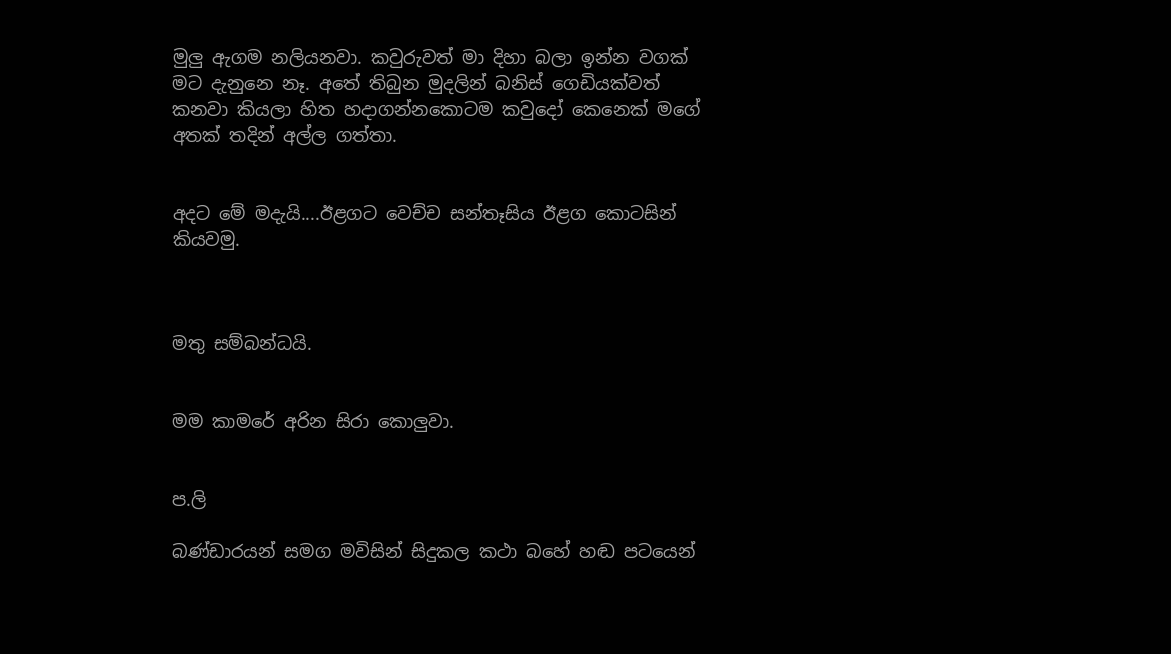මුලු ඇගම නලියනවා. කවුරුවත් මා දිහා බලා ඉන්න වගක් මට දැනුනෙ නෑ. අතේ තිබුන මුදලින් බනිස් ගෙඩියක්වත් කනවා කියලා හිත හදාගන්නකොටම කවුදෝ කෙනෙක් මගේ අතක් තදින් අල්ල ගත්තා.


අදට මේ මදැයි....ඊළගට වෙච්ච සන්තෑසිය ඊළග කොටසින් කියවමු.



මතු සම්බන්ධයි.


මම කාමරේ අරින සිරා කොලුවා.


ප.ලි

බණ්ඩාරයන් සමග මවිසින් සිදුකල කථා බහේ හඬ පටයෙන්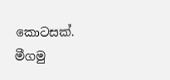කොටසක්. මීගමු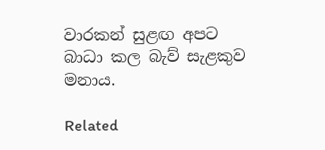වාරකන් සුළඟ අපට බාධා කල බැව් සැළකුව මනාය.

Related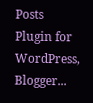Posts Plugin for WordPress, Blogger...